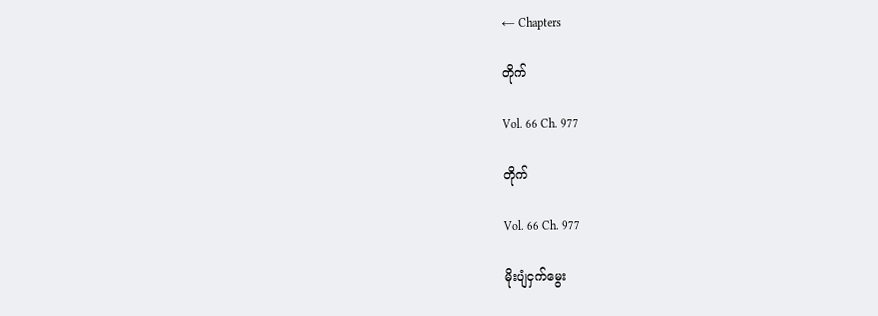← Chapters

တိုက်

Vol. 66 Ch. 977

တိုက်

Vol. 66 Ch. 977

မိုးပျံငှက်မွေး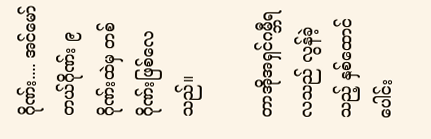ဂိုဏ်း.... အင်မော်တယ်ဂိုဏ်း ၉ ဂိုဏ်းထဲမှ တစ်ဂိုဏ်းဖြစ်လေသည်။

တာအိုအရှင်ဂမ္ဘီရလသည် လွန်ခဲ့သည့် နှစ်ထောင်ပေါင်း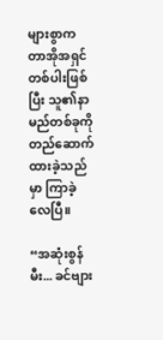များစွာက တာအိုအရှင်တစ်ပါးဖြစ်ပြီး သူ၏နာမည်တစ်ခုကို တည်ဆောက်ထားခဲ့သည်မှာ ကြာခဲ့လေပြီ။

“အဆုံးစွန်မီး... ခင်ဗျား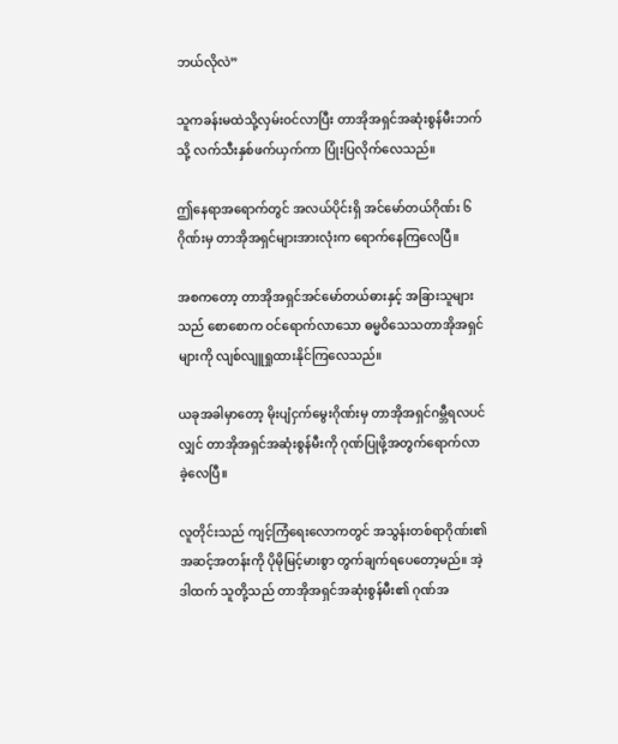ဘယ်လိုလဲ”

သူကခန်းမထဲသို့လှမ်းဝင်လာပြီး တာအိုအရှင်အဆုံးစွန်မီးဘက်သို့ လက်သီးနှစ်ဖက်ယှက်ကာ ပြုံးပြလိုက်လေသည်။

ဤနေရာအရောက်တွင် အလယ်ပိုင်းရှိ အင်မော်တယ်ဂိုဏ်း ၆ ဂိုဏ်းမှ တာအိုအရှင်များအားလုံးက ရောက်နေကြလေပြီ။

အစကတော့ တာအိုအရှင်အင်မော်တယ်ဓားနှင့် အခြားသူများသည် စောစောက ဝင်ရောက်လာသော ဓမ္မဝိသေသတာအိုအရှင်များကို လျစ်လျူရှုထားနိုင်ကြလေသည်။

ယခုအခါမှာတော့ မိုးပျံငှက်မွေးဂိုဏ်းမှ တာအိုအရှင်ဂမ္ဘီရလပင်လျှင် တာအိုအရှင်အဆုံးစွန်မီးကို ဂုဏ်ပြုဖို့အတွက်ရောက်လာခဲ့လေပြီ။

လူတိုင်းသည် ကျင့်ကြံရေးလောကတွင် အသွန်းတစ်ရာဂိုဏ်း၏ အဆင့်အတန်းကို ပိုမိုမြင့်မားစွာ တွက်ချက်ရပေတော့မည်။ အဲ့ဒါထက် သူတို့သည် တာအိုအရှင်အဆုံးစွန်မီး၏ ဂုဏ်အ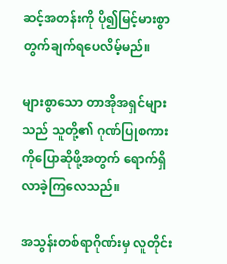ဆင့်အတန်းကို ပို၍မြင့်မားစွာ တွက်ချက်ရပေလိမ့်မည်။

များစွာသော တာအိုအရှင်များသည် သူတို့၏ ဂုဏ်ပြုစကားကိုပြောဆိုဖို့အတွက် ရောက်ရှိလာခဲ့ကြလေသည်။

အသွန်းတစ်ရာဂိုဏ်းမှ လူတိုင်း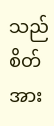သည် စိတ်အား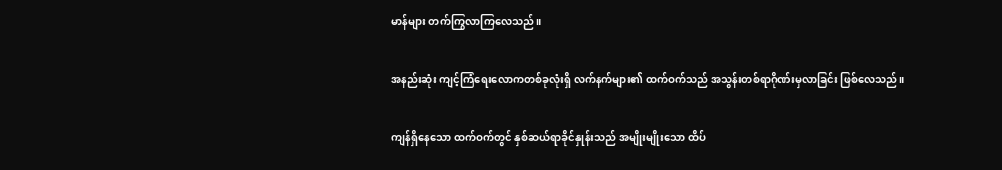မာန်များ တက်ကြွလာကြလေသည်။

အနည်းဆုံး ကျင့်ကြံရေးလောကတစ်ခုလုံးရှိ လက်နက်များ၏ ထက်ဝက်သည် အသွန်းတစ်ရာဂိုဏ်းမှလာခြင်း ဖြစ်လေသည်။

ကျန်ရှိနေသော ထက်ဝက်တွင် နှစ်ဆယ်ရာခိုင်နှုန်းသည် အမျိုးမျိုးသော ထိပ်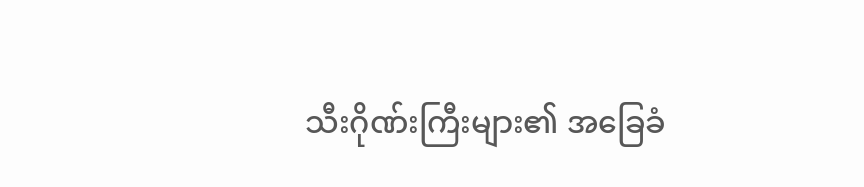သီးဂိုဏ်းကြီးများ၏ အခြေခံ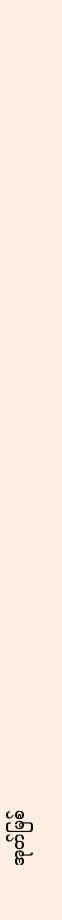အုတ်မြစ်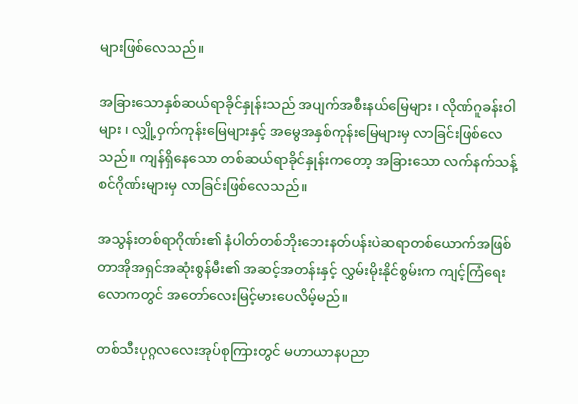များဖြစ်လေသည်။

အခြားသောနှစ်ဆယ်ရာခိုင်နှုန်းသည် အပျက်အစီးနယ်မြေများ ၊ လိုဏ်ဂူခန်းဝါများ ၊ လျှို့ဝှက်ကုန်းမြေများနှင့် အမွေအနှစ်ကုန်းမြေများမှ လာခြင်းဖြစ်လေသည်။ ကျန်ရှိနေသော တစ်ဆယ်ရာခိုင်နှုန်းကတော့ အခြားသော လက်နက်သန့်စင်ဂိုဏ်းများမှ လာခြင်းဖြစ်လေသည်။

အသွန်းတစ်ရာဂိုဏ်း၏ နံပါတ်တစ်ဘိုးဘေးနတ်ပန်းပဲဆရာတစ်ယောက်အဖြစ် တာအိုအရှင်အဆုံးစွန်မီး၏ အဆင့်အတန်းနှင့် လွှမ်းမိုးနိုင်စွမ်းက ကျင့်ကြံရေးလောကတွင် အတော်လေးမြင့်မားပေလိမ့်မည်။

တစ်သီးပုဂ္ဂလလေးအုပ်စုကြားတွင် မဟာယာနပညာ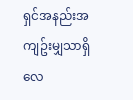ရှင်အနည်းအကျဥ်းမျှသာရှိလေ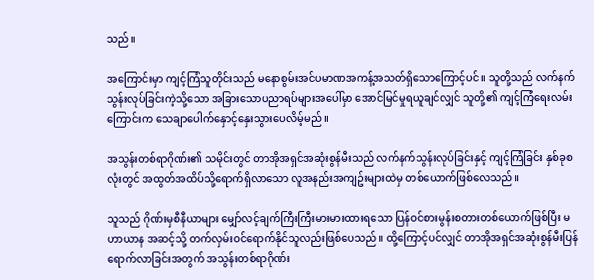သည်။

အကြောင်းမှာ ကျင့်ကြံသူတိုင်းသည် မနောစွမ်းအင်ပမာဏအကန့်အသတ်ရှိသောကြောင့်ပင်။ သူတို့သည် လက်နက်သွန်းလုပ်ခြင်းကဲ့သို့သော အခြားသောပညာရပ်များအပေါ်မှာ အောင်မြင်မှုရယူချင်လျှင် သူတို့၏ ကျင့်ကြံရေးလမ်းကြောင်းက သေချာပေါက်နှောင့်နှေးသွားပေလိမ့်မည်။

အသွန်းတစ်ရာဂိုဏ်း၏ သမိုင်းတွင် တာအိုအရှင်အဆုံးစွန်မီးသည် လက်နက်သွန်းလုပ်ခြင်းနှင့် ကျင့်ကြံခြင်း နှစ်ခုစလုံးတွင် အထွတ်အထိပ်သို့ရောက်ရှိလာသော လူအနည်းအကျဥ်းများထဲမှ တစ်ယောက်ဖြစ်လေသည်။

သူသည် ဂိုဏ်းမှစီနီယာများ မျှော်လင့်ချက်ကြီးကြီးမားမားထားရသော ပြန်ဝင်စားမွန်းစတားတစ်ယောက်ဖြစ်ပြီး မဟာယာန အဆင့်သို့ တက်လှမ်းဝင်ရောက်နိုင်သူလည်းဖြစ်ပေသည်။ ထို့ကြောင့်ပင်လျှင် တာအိုအရှင်အဆုံးစွန်မီးပြန်ရောက်လာခြင်းအတွက် အသွန်းတစ်ရာဂိုဏ်း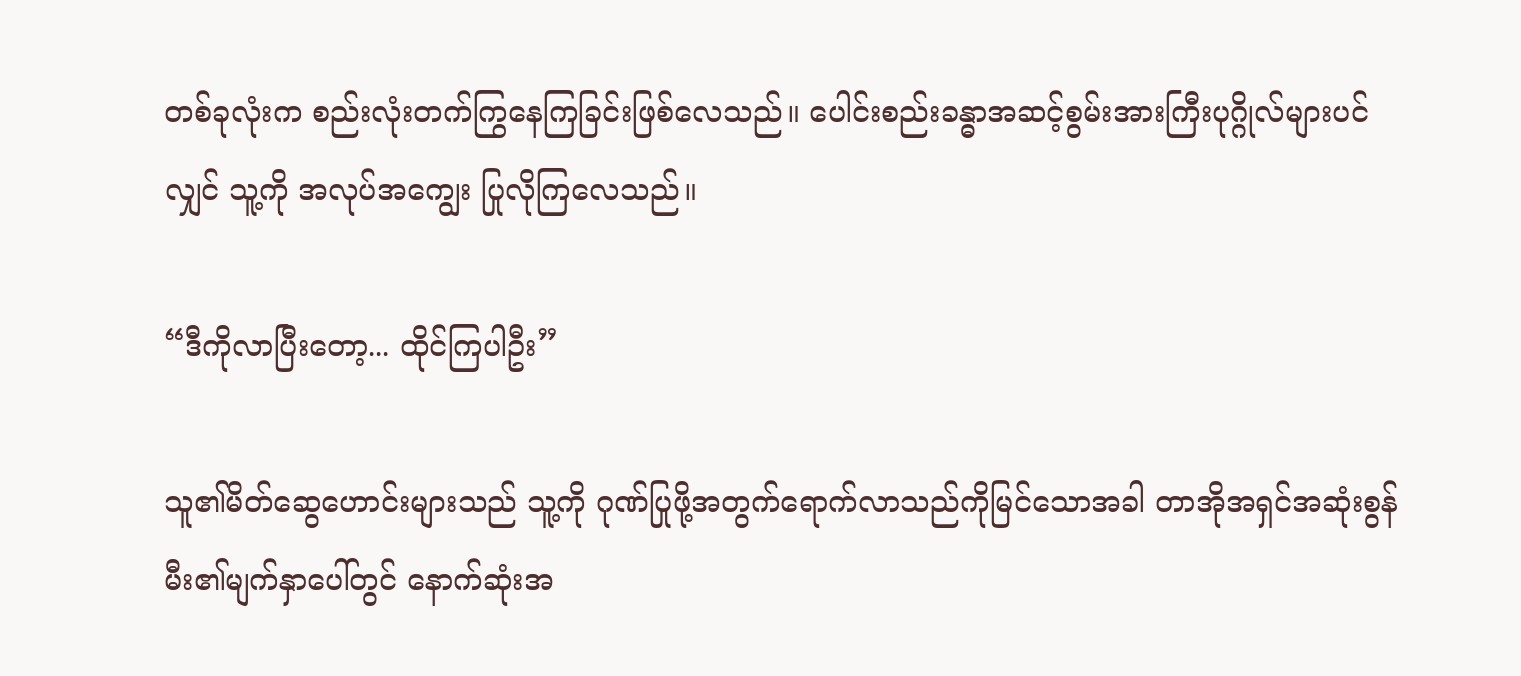တစ်ခုလုံးက စည်းလုံးတက်ကြွနေကြခြင်းဖြစ်လေသည်။ ပေါင်းစည်းခန္ဓာအဆင့်စွမ်းအားကြီးပုဂ္ဂိုလ်များပင်လျှင် သူ့ကို အလုပ်အကျွေး ပြုလိုကြလေသည်။

“ဒီကိုလာပြီးတော့... ထိုင်ကြပါဦး”

သူ၏မိတ်ဆွေဟောင်းများသည် သူ့ကို ဂုဏ်ပြုဖို့အတွက်ရောက်လာသည်ကိုမြင်သောအခါ တာအိုအရှင်အဆုံးစွန်မီး၏မျက်နှာပေါ်တွင် နောက်ဆုံးအ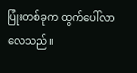ပြုံးတစ်ခုက ထွက်ပေါ်လာလေသည်။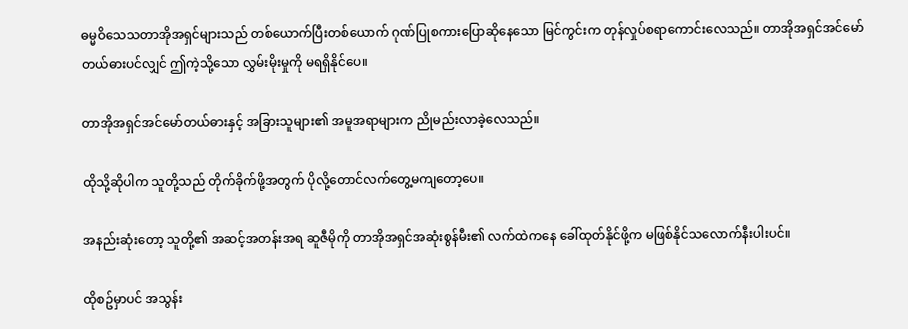ဓမ္မဝိသေသတာအိုအရှင်များသည် တစ်ယောက်ပြီးတစ်ယောက် ဂုဏ်ပြုစကားပြောဆိုနေသော မြင်ကွင်းက တုန်လှုပ်စရာကောင်းလေသည်။ တာအိုအရှင်အင်မော်တယ်ဓားပင်လျှင် ဤကဲ့သို့သော လွှမ်းမိုးမှုကို မရရှိနိုင်ပေ။

တာအိုအရှင်အင်မော်တယ်ဓားနှင့် အခြားသူများ၏ အမူအရာများက ညိုမည်းလာခဲ့လေသည်။

ထိုသို့ဆိုပါက သူတို့သည် တိုက်ခိုက်ဖို့အတွက် ပိုလို့တောင်လက်တွေ့မကျတော့ပေ။

အနည်းဆုံးတော့ သူတို့၏ အဆင့်အတန်းအရ ဆူဇီမိုကို တာအိုအရှင်အဆုံးစွန်မီး၏ လက်ထဲကနေ ခေါ်ထုတ်နိုင်ဖို့က မဖြစ်နိုင်သလောက်နီးပါးပင်။

ထိုစဥ်မှာပင် အသွန်း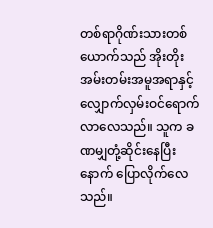တစ်ရာဂိုဏ်းသားတစ်ယောက်သည် အိုးတိုးအမ်းတမ်းအမူအရာနှင့် လျှောက်လှမ်းဝင်ရောက်လာလေသည်။ သူက ခဏမျှတုံ့ဆိုင်းနေပြီးနောက် ပြောလိုက်လေသည်။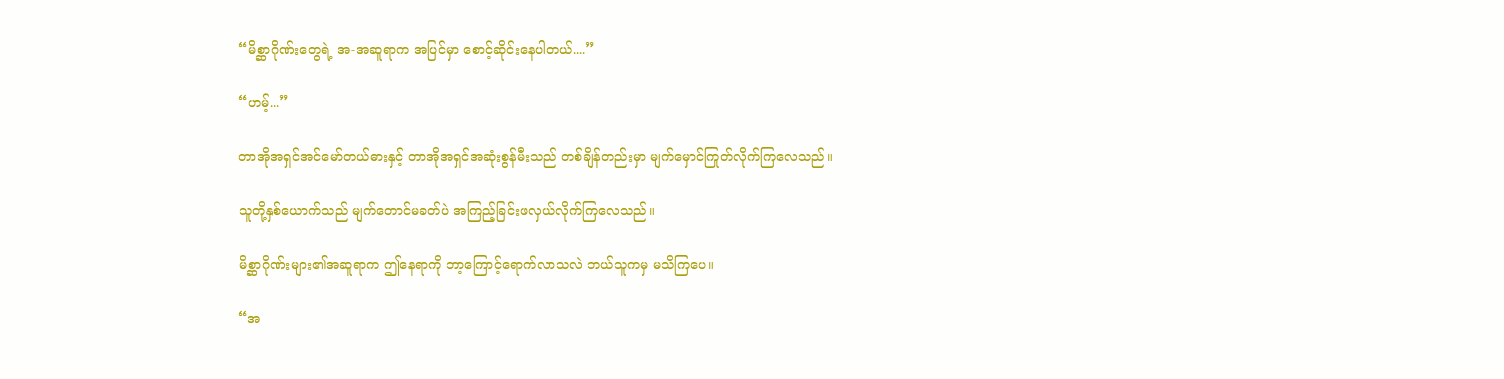“မိစ္ဆာဂိုဏ်းတွေရဲ့ အ-အဆူရာက အပြင်မှာ စောင့်ဆိုင်းနေပါတယ်....”

“ဟမ့်...”

တာအိုအရှင်အင်မော်တယ်ဓားနှင့် တာအိုအရှင်အဆုံးစွန်မီးသည် တစ်ချိန်တည်းမှာ မျက်မှောင်ကြုတ်လိုက်ကြလေသည်။

သူတို့နှစ်ယောက်သည် မျက်တောင်မခတ်ပဲ အကြည့်ခြင်းဖလှယ်လိုက်ကြလေသည်။

မိစ္ဆာဂိုဏ်းများ၏အဆူရာက ဤနေရာကို ဘာ့ကြောင့်ရောက်လာသလဲ ဘယ်သူကမှ မသိကြပေ။

“အ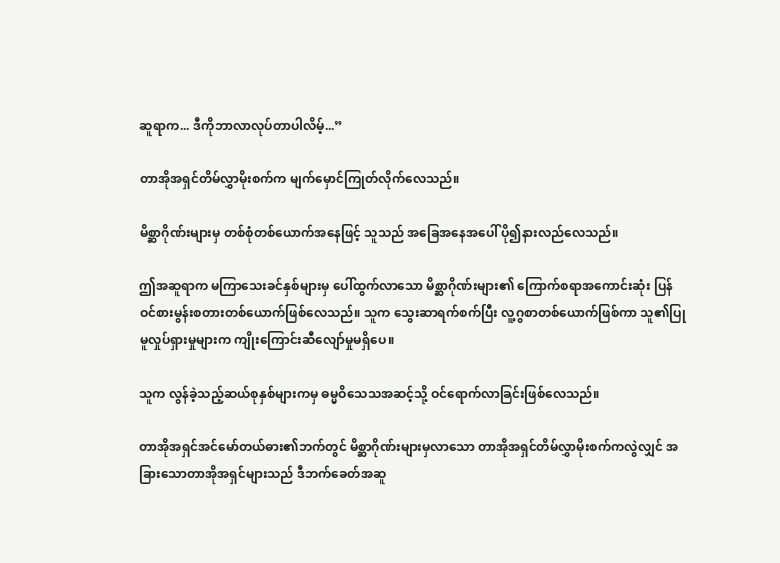ဆူရာက... ဒီကိုဘာလာလုပ်တာပါလိမ့်...”

တာအိုအရှင်တိမ်လွှာမိုးစက်က မျက်မှောင်ကြုတ်လိုက်လေသည်။

မိစ္ဆာဂိုဏ်းများမှ တစ်စုံတစ်ယောက်အနေဖြင့် သူသည် အခြေအနေအပေါ် ပို၍နားလည်လေသည်။

ဤအဆူရာက မကြာသေးခင်နှစ်များမှ ပေါ်ထွက်လာသော မိစ္ဆာဂိုဏ်းများ၏ ကြောက်စရာအကောင်းဆုံး ပြန်ဝင်စားမွန်းစတားတစ်ယောက်ဖြစ်လေသည်။ သူက သွေးဆာရက်စက်ပြီး လူ့ဂွစာတစ်ယောက်ဖြစ်ကာ သူ၏ပြုမူလှုပ်ရှားမှုများက ကျိုးကြောင်းဆီလျော်မှုမရှိပေ။

သူက လွန်ခဲ့သည့်ဆယ်စုနှစ်များကမှ ဓမ္မဝိသေသအဆင့်သို့ ဝင်ရောက်လာခြင်းဖြစ်လေသည်။

တာအိုအရှင်အင်မော်တယ်ဓား၏ဘက်တွင် မိစ္ဆာဂိုဏ်းများမှလာသော တာအိုအရှင်တိမ်လွှာမိုးစက်ကလွဲလျှင် အခြားသောတာအိုအရှင်များသည် ဒီဘက်ခေတ်အဆူ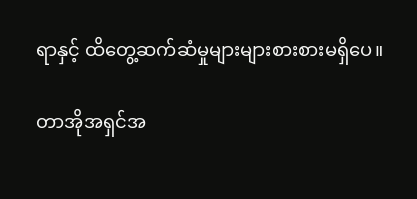ရာနှင့် ထိတွေ့ဆက်ဆံမှုများများစားစားမရှိပေ။

တာအိုအရှင်အ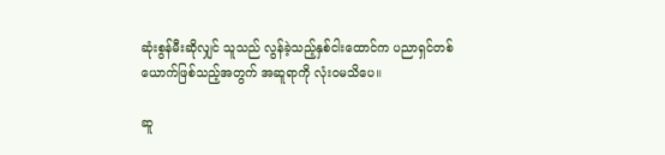ဆုံးစွန်မီးဆိုလျှင် သူသည် လွန်ခဲ့သည့်နှစ်ငါးထောင်က ပညာရှင်တစ်ယောက်ဖြစ်သည့်အတွက် အဆူရာကို လုံးဝမသိပေ။

ဆူ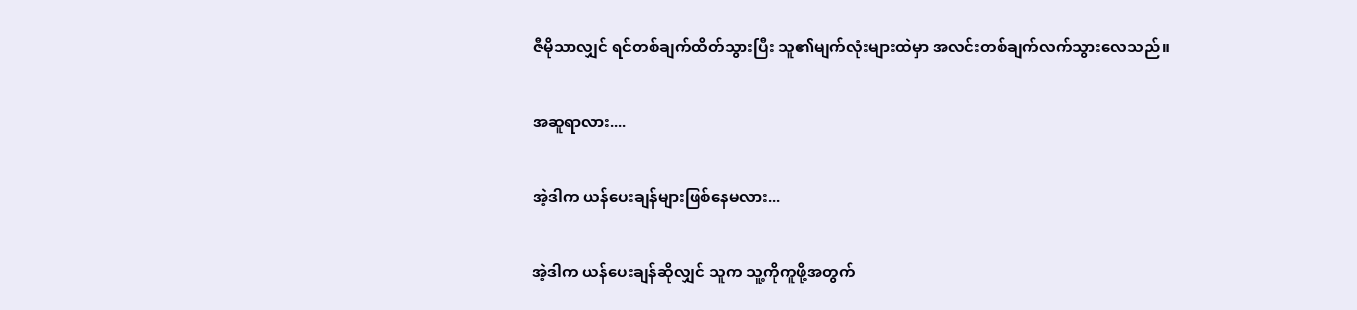ဇီမိုသာလျှင် ရင်တစ်ချက်ထိတ်သွားပြီး သူ၏မျက်လုံးများထဲမှာ အလင်းတစ်ချက်လက်သွားလေသည်။

အဆူရာလား....

အဲ့ဒါက ယန်ပေးချန်များဖြစ်နေမလား...

အဲ့ဒါက ယန်ပေးချန်ဆိုလျှင် သူက သူ့ကိုကူဖို့အတွက်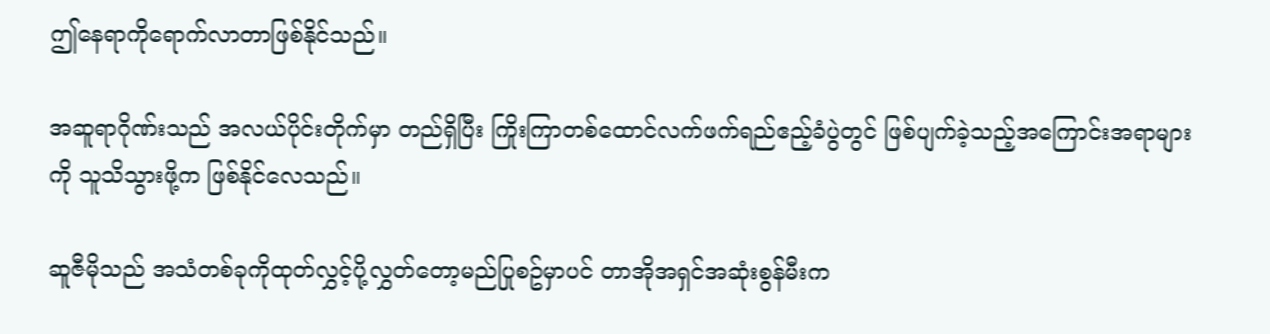ဤနေရာကိုရောက်လာတာဖြစ်နိုင်သည်။

အဆူရာဂိုဏ်းသည် အလယ်ပိုင်းတိုက်မှာ တည်ရှိပြီး ကြိုးကြာတစ်ထောင်လက်ဖက်ရည်ဧည့်ခံပွဲတွင် ဖြစ်ပျက်ခဲ့သည့်အကြောင်းအရာများကို သူသိသွားဖို့က ဖြစ်နိုင်လေသည်။

ဆူဇီမိုသည် အသံတစ်ခုကိုထုတ်လွှင့်ပို့လွှတ်တော့မည်ပြုစဥ်မှာပင် တာအိုအရှင်အဆုံးစွန်မီးက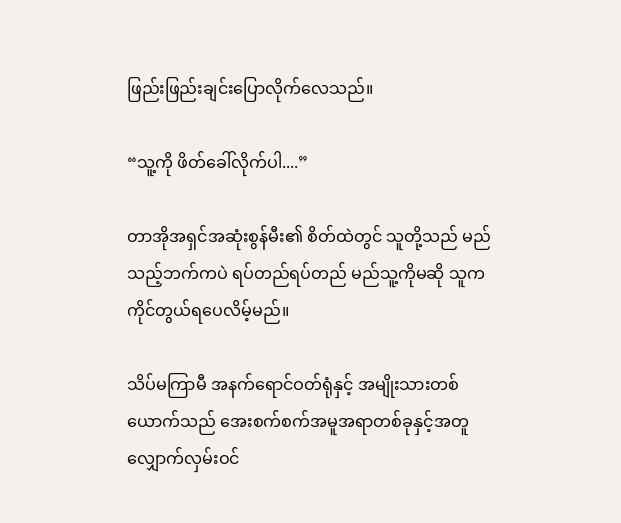ဖြည်းဖြည်းချင်းပြောလိုက်လေသည်။

“သူ့ကို ဖိတ်ခေါ်လိုက်ပါ....”

တာအိုအရှင်အဆုံးစွန်မီး၏ စိတ်ထဲတွင် သူတို့သည် မည်သည့်ဘက်ကပဲ ရပ်တည်ရပ်တည် မည်သူ့ကိုမဆို သူကကိုင်တွယ်ရပေလိမ့်မည်။

သိပ်မကြာမီ အနက်ရောင်ဝတ်ရုံနှင့် အမျိုးသားတစ်ယောက်သည် အေးစက်စက်အမူအရာတစ်ခုနှင့်အတူ လျှောက်လှမ်းဝင်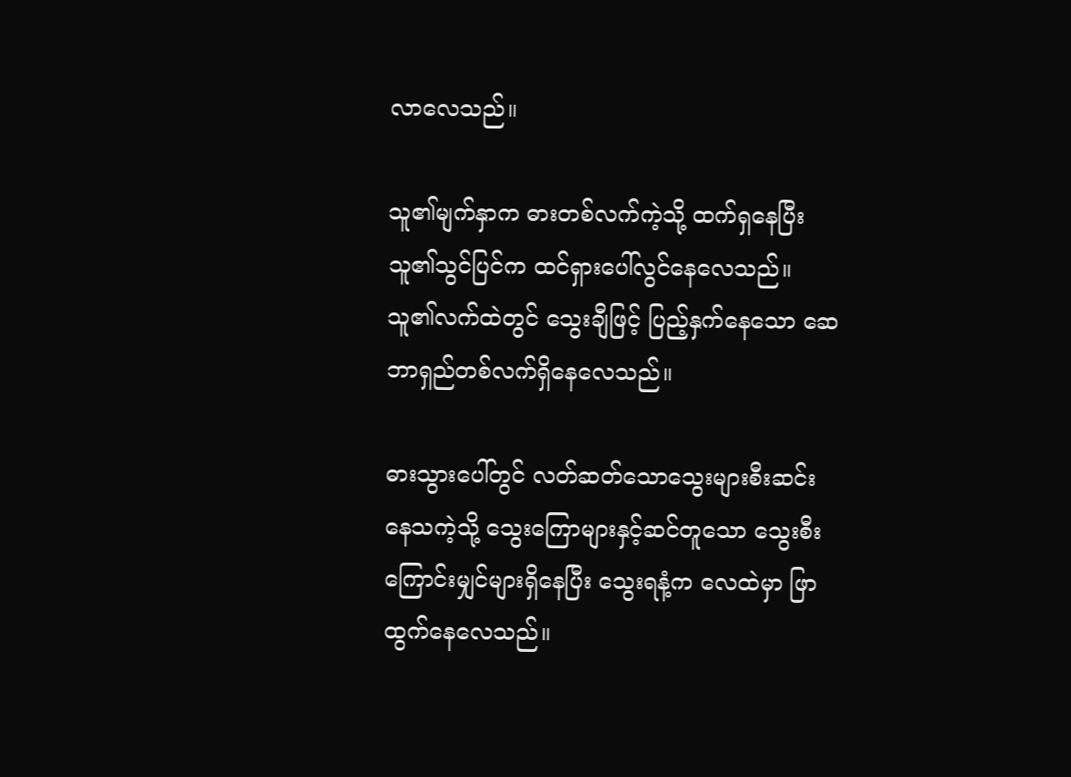လာလေသည်။

သူ၏မျက်နှာက ဓားတစ်လက်ကဲ့သို့ ထက်ရှနေပြီး သူ၏သွင်ပြင်က ထင်ရှားပေါ်လွင်နေလေသည်။ သူ၏လက်ထဲတွင် သွေးချီဖြင့် ပြည့်နှက်နေသော ဆေဘာရှည်တစ်လက်ရှိနေလေသည်။

ဓားသွားပေါ်တွင် လတ်ဆတ်သောသွေးများစီးဆင်းနေသကဲ့သို့ သွေးကြောများနှင့်ဆင်တူသော သွေးစီးကြောင်းမျှင်များရှိနေပြီး သွေးရနံ့က လေထဲမှာ ဖြာထွက်နေလေသည်။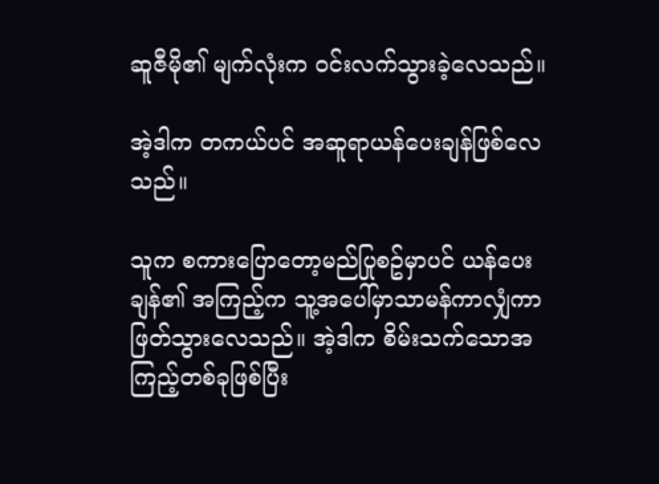ဆူဇီမို၏ မျက်လုံးက ဝင်းလက်သွားခဲ့လေသည်။

အဲ့ဒါက တကယ်ပင် အဆူရာယန်ပေးချန်ဖြစ်လေသည်။

သူက စကားပြောတော့မည်ပြုစဥ်မှာပင် ယန်ပေးချန်၏ အကြည့်က သူ့အပေါ်မှာသာမန်ကာလျှံကာ ဖြတ်သွားလေသည်။ အဲ့ဒါက စိမ်းသက်သောအကြည့်တစ်ခုဖြစ်ပြီး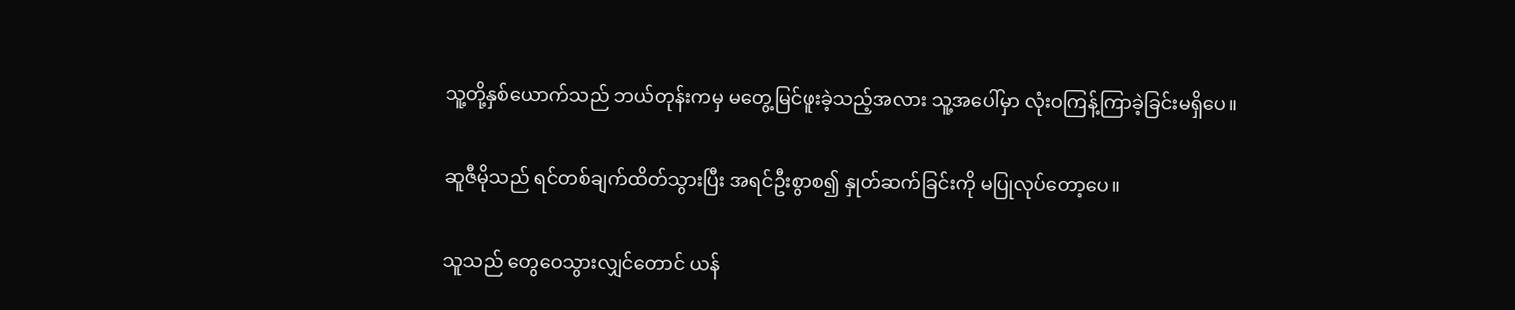သူ့တို့နှစ်ယောက်သည် ဘယ်တုန်းကမှ မတွေ့မြင်ဖူးခဲ့သည့်အလား သူ့အပေါ်မှာ လုံးဝကြန့်ကြာခဲ့ခြင်းမရှိပေ။

ဆူဇီမိုသည် ရင်တစ်ချက်ထိတ်သွားပြီး အရင်ဦးစွာစ၍ နှုတ်ဆက်ခြင်းကို မပြုလုပ်တော့ပေ။

သူသည် တွေဝေသွားလျှင်တောင် ယန်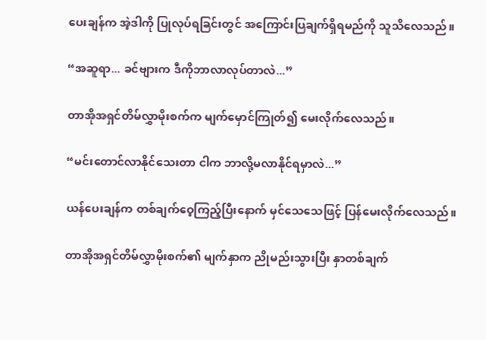ပေးချန်က အဲ့ဒါကို ပြုလုပ်ရခြင်းတွင် အကြောင်းပြချက်ရှိရမည်ကို သူသိလေသည်။

“အဆူရာ... ခင်ဗျားက ဒီကိုဘာလာလုပ်တာလဲ...”

တာအိုအရှင်တိမ်လွှာမိုးစက်က မျက်မှောင်ကြုတ်၍ မေးလိုက်လေသည်။

“မင်းတောင်လာနိုင်သေးတာ ငါက ဘာလို့မလာနိုင်ရမှာလဲ...”

ယန်ပေးချန်က တစ်ချက်ဝေ့ကြည့်ပြီးနောက် မှင်သေသေဖြင့် ပြန်မေးလိုက်လေသည်။

တာအိုအရှင်တိမ်လွှာမိုးစက်၏ မျက်နှာက ညိုမည်းသွားပြီး နှာတစ်ချက်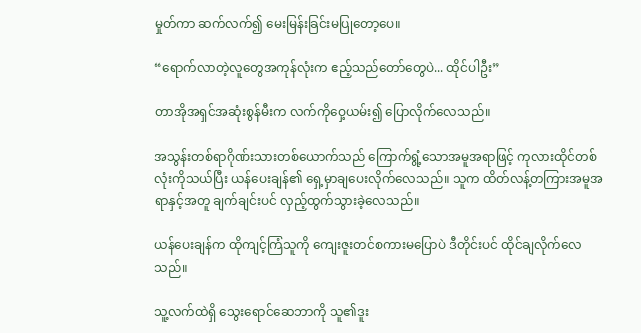မှုတ်ကာ ဆက်လက်၍ မေးမြန်းခြင်းမပြုတော့ပေ။

“ရောက်လာတဲ့လူတွေအကုန်လုံးက ဧည့်သည်တော်တွေပဲ... ထိုင်ပါဦး”

တာအိုအရှင်အဆုံးစွန်မီးက လက်ကိုဝှေ့ယမ်း၍ ပြောလိုက်လေသည်။

အသွန်းတစ်ရာဂိုဏ်းသားတစ်ယောက်သည် ကြောက်ရွံ့သောအမူအရာဖြင့် ကုလားထိုင်တစ်လုံးကိုသယ်ပြီး ယန်ပေးချန်၏ ရှေ့မှာချပေးလိုက်လေသည်။ သူက ထိတ်လန့်တကြားအမူအရာနှင့်အတူ ချက်ချင်းပင် လှည့်ထွက်သွားခဲ့လေသည်။

ယန်ပေးချန်က ထိုကျင့်ကြံသူကို ကျေးဇူးတင်စကားမပြောပဲ ဒီတိုင်းပင် ထိုင်ချလိုက်လေသည်။

သူ့လက်ထဲရှိ သွေးရောင်ဆေဘာကို သူ၏ဒူး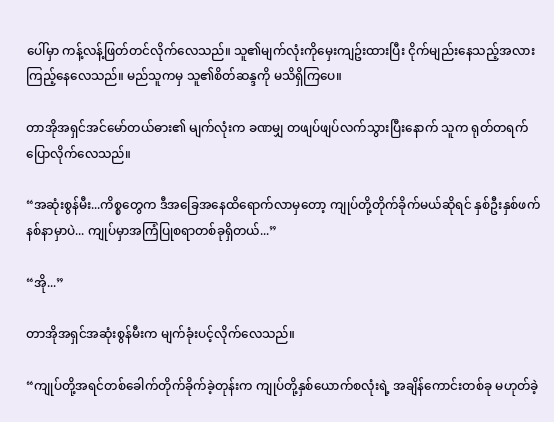ပေါ်မှာ ကန့်လန့်ဖြတ်တင်လိုက်လေသည်။ သူ၏မျက်လုံးကိုမှေးကျဥ်းထားပြီး ငိုက်မျည်းနေသည့်အလား ကြည့်နေလေသည်။ မည်သူကမှ သူ၏စိတ်ဆန္ဒကို မသိရှိကြပေ။

တာအိုအရှင်အင်မော်တယ်ဓား၏ မျက်လုံးက ခဏမျှ တဖျပ်ဖျပ်လက်သွားပြီးနောက် သူက ရုတ်တရက်ပြောလိုက်လေသည်။

“အဆုံးစွန်မီး...ကိစ္စတွေက ဒီအခြေအနေထိရောက်လာမှတော့ ကျုပ်တို့တိုက်ခိုက်မယ်ဆိုရင် နှစ်ဦးနှစ်ဖက်နစ်နာမှာပဲ... ကျုပ်မှာအကြံပြုစရာတစ်ခုရှိတယ်...”

“အို...”

တာအိုအရှင်အဆုံးစွန်မီးက မျက်ခုံးပင့်လိုက်လေသည်။

“ကျုပ်တို့အရင်တစ်ခေါက်တိုက်ခိုက်ခဲ့တုန်းက ကျုပ်တို့နှစ်ယောက်စလုံးရဲ့ အချိန်ကောင်းတစ်ခု မဟုတ်ခဲ့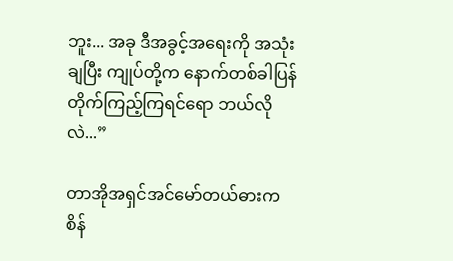ဘူး... အခု ဒီအခွင့်အရေးကို အသုံးချပြီး ကျုပ်တို့က နောက်တစ်ခါပြန်တိုက်ကြည့်ကြရင်ရော ဘယ်လိုလဲ...”

တာအိုအရှင်အင်မော်တယ်ဓားက စိန်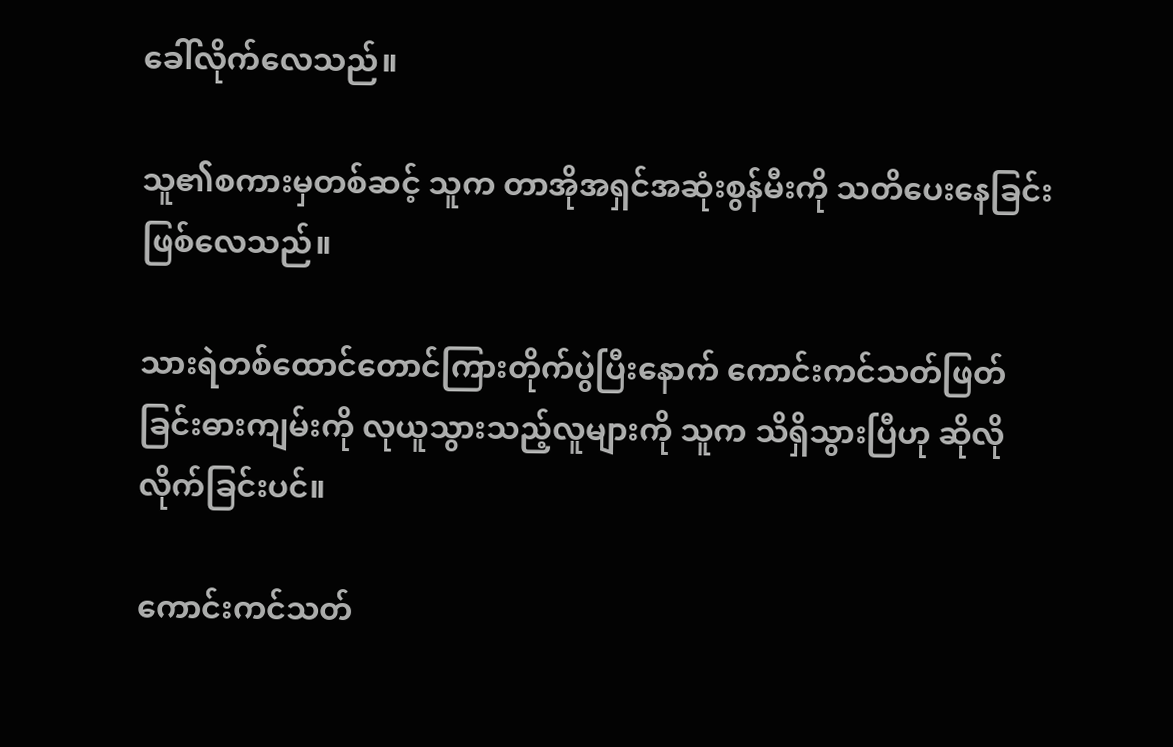ခေါ်လိုက်လေသည်။

သူ၏စကားမှတစ်ဆင့် သူက တာအိုအရှင်အဆုံးစွန်မီးကို သတိပေးနေခြင်းဖြစ်လေသည်။

သားရဲတစ်ထောင်တောင်ကြားတိုက်ပွဲပြီးနောက် ကောင်းကင်သတ်ဖြတ်ခြင်းဓားကျမ်းကို လုယူသွားသည့်လူများကို သူက သိရှိသွားပြီဟု ဆိုလိုလိုက်ခြင်းပင်။

ကောင်းကင်သတ်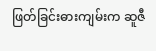ဖြတ်ခြင်းဓားကျမ်းက ဆူဇီ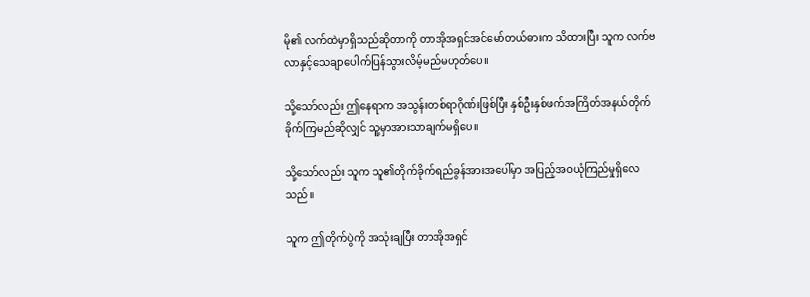မို၏ လက်ထဲမှာရှိသည်ဆိုတာကို တာအိုအရှင်အင်မော်တယ်ဓားက သိထားပြီး သူက လက်ဗလာနှင့်သေချာပေါက်ပြန်သွားလိမ့်မည်မဟုတ်ပေ။

သို့သော်လည်း ဤနေရာက အသွန်းတစ်ရာဂိုဏ်းဖြစ်ပြီး နှစ်ဦးနှစ်ဖက်အကြိတ်အနယ်တိုက်ခိုက်ကြမည်ဆိုလျှင် သူ့မှာအားသာချက်မရှိပေ။

သို့သော်လည်း သူက သူ၏တိုက်ခိုက်ရည်ခွန်အားအပေါ်မှာ အပြည့်အဝယုံကြည်မှုရှိလေသည်။

သူက ဤတိုက်ပွဲကို အသုံးချပြီး တာအိုအရှင်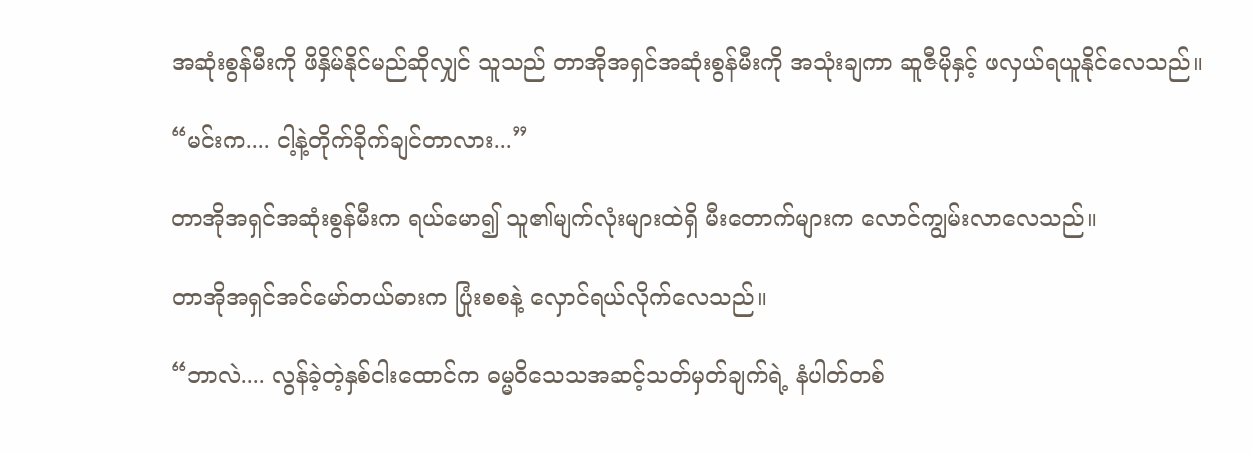အဆုံးစွန်မီးကို ဖိနှိမ်နိုင်မည်ဆိုလျှင် သူသည် တာအိုအရှင်အဆုံးစွန်မီးကို အသုံးချကာ ဆူဇီမိုနှင့် ဖလှယ်ရယူနိုင်လေသည်။

“မင်းက.... ငါ့နဲ့တိုက်ခိုက်ချင်တာလား...”

တာအိုအရှင်အဆုံးစွန်မီးက ရယ်မော၍ သူ၏မျက်လုံးများထဲရှိ မီးတောက်များက လောင်ကျွမ်းလာလေသည်။

တာအိုအရှင်အင်မော်တယ်ဓားက ပြုံးစစနဲ့ လှောင်ရယ်လိုက်လေသည်။

“ဘာလဲ.... လွန်ခဲ့တဲ့နှစ်ငါးထောင်က ဓမ္မဝိသေသအဆင့်သတ်မှတ်ချက်ရဲ့ နံပါတ်တစ်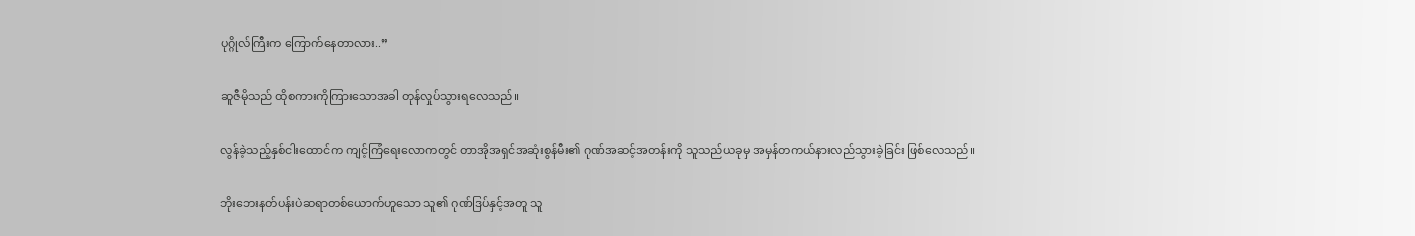ပုဂ္ဂိုလ်ကြီးက ကြောက်နေတာလား..”

ဆူဇီမိုသည် ထိုစကားကိုကြားသောအခါ တုန်လှုပ်သွားရလေသည်။

လွန်ခဲ့သည့်နှစ်ငါးထောင်က ကျင့်ကြံရေးလောကတွင် တာအိုအရှင်အဆုံးစွန်မီး၏ ဂုဏ်အဆင့်အတန်းကို သူသည်ယခုမှ အမှန်တကယ်နားလည်သွားခဲ့ခြင်း ဖြစ်လေသည်။

ဘိုးဘေးနတ်ပန်းပဲဆရာတစ်ယောက်ဟူသော သူ၏ ဂုဏ်ဒြပ်နှင့်အတူ သူ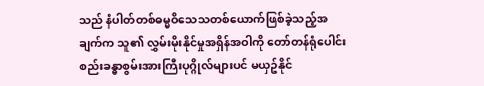သည် နံပါတ်တစ်ဓမ္မဝိသေသတစ်ယောက်ဖြစ်ခဲ့သည့်အချက်က သူ၏ လွှမ်းမိုးနိုင်မှုအရှိန်အဝါကို တော်တန်ရုံပေါင်းစည်းခန္ဓာစွမ်းအားကြီးပုဂ္ဂိုလ်များပင် မယှဥ်နိုင်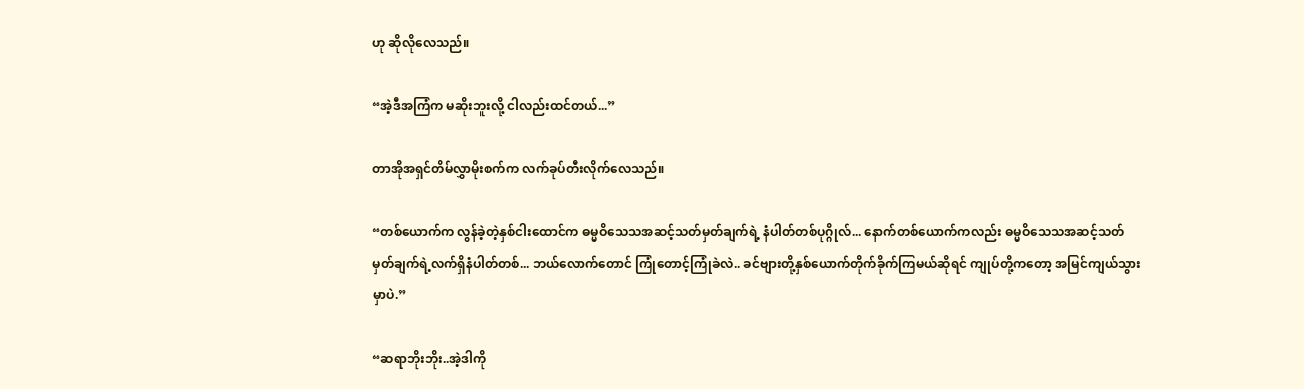ဟု ဆိုလိုလေသည်။

“အဲ့ဒီအကြံက မဆိုးဘူးလို့ ငါလည်းထင်တယ်...”

တာအိုအရှင်တိမ်လွှာမိုးစက်က လက်ခုပ်တီးလိုက်လေသည်။

“တစ်ယောက်က လွန်ခဲ့တဲ့နှစ်ငါးထောင်က ဓမ္မဝိသေသအဆင့်သတ်မှတ်ချက်ရဲ့ နံပါတ်တစ်ပုဂ္ဂိုလ်... နောက်တစ်ယောက်ကလည်း ဓမ္မဝိသေသအဆင့်သတ်မှတ်ချက်ရဲ့လက်ရှိနံပါတ်တစ်... ဘယ်လောက်တောင် ကြုံတောင့်ကြုံခဲလဲ.. ခင်ဗျားတို့နှစ်ယောက်တိုက်ခိုက်ကြမယ်ဆိုရင် ကျုပ်တို့ကတော့ အမြင်ကျယ်သွားမှာပဲ.”

“ဆရာဘိုးဘိုး..အဲ့ဒါကို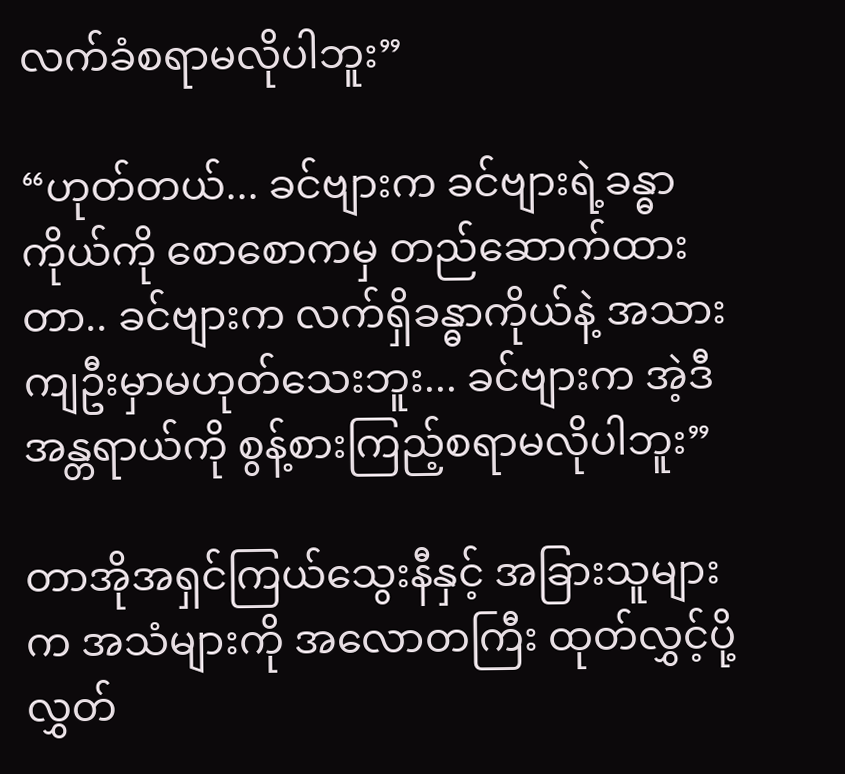လက်ခံစရာမလိုပါဘူး”

“ဟုတ်တယ်... ခင်ဗျားက ခင်ဗျားရဲ့ခန္ဓာကိုယ်ကို စောစောကမှ တည်ဆောက်ထားတာ.. ခင်ဗျားက လက်ရှိခန္ဓာကိုယ်နဲ့ အသားကျဦးမှာမဟုတ်သေးဘူး... ခင်ဗျားက အဲ့ဒီအန္တရာယ်ကို စွန့်စားကြည့်စရာမလိုပါဘူး”

တာအိုအရှင်ကြယ်သွေးနီနှင့် အခြားသူများက အသံများကို အလောတကြီး ထုတ်လွှင့်ပို့လွှတ်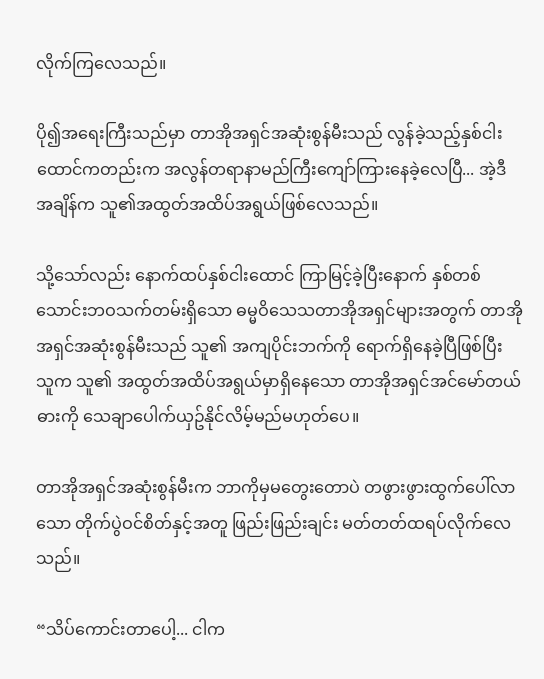လိုက်ကြလေသည်။

ပို၍အရေးကြီးသည်မှာ တာအိုအရှင်အဆုံးစွန်မီးသည် လွန်ခဲ့သည့်နှစ်ငါးထောင်ကတည်းက အလွန်တရာနာမည်ကြီးကျော်ကြားနေခဲ့လေပြီ... အဲ့ဒီအချိန်က သူ၏အထွတ်အထိပ်အရွယ်ဖြစ်လေသည်။

သို့သော်လည်း နောက်ထပ်နှစ်ငါးထောင် ကြာမြင့်ခဲ့ပြီးနောက် နှစ်တစ်သောင်းဘဝသက်တမ်းရှိသော ဓမ္မဝိသေသတာအိုအရှင်များအတွက် တာအိုအရှင်အဆုံးစွန်မီးသည် သူ၏ အကျပိုင်းဘက်ကို ရောက်ရှိနေခဲ့ပြီဖြစ်ပြီး သူက သူ၏ အထွတ်အထိပ်အရွယ်မှာရှိနေသော တာအိုအရှင်အင်မော်တယ်ဓားကို သေချာပေါက်ယှဥ်နိုင်လိမ့်မည်မဟုတ်ပေ။

တာအိုအရှင်အဆုံးစွန်မီးက ဘာကိုမှမတွေးတောပဲ တဖွားဖွားထွက်ပေါ်လာသော တိုက်ပွဲဝင်စိတ်နှင့်အတူ ဖြည်းဖြည်းချင်း မတ်တတ်ထရပ်လိုက်လေသည်။

“သိပ်ကောင်းတာပေါ့... ငါက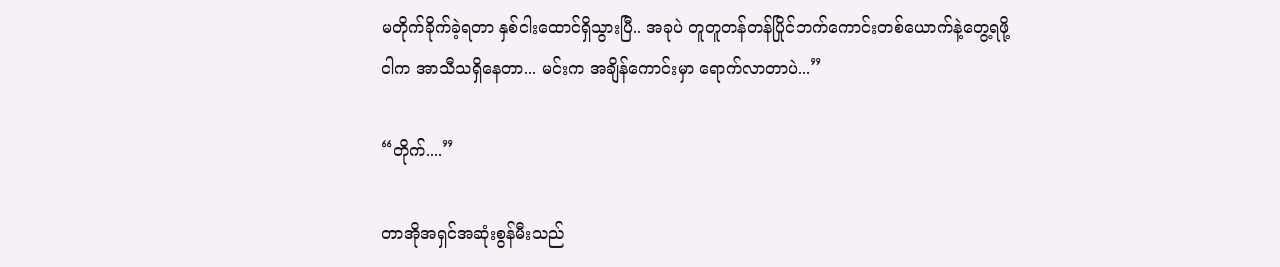မတိုက်ခိုက်ခဲ့ရတာ နှစ်ငါးထောင်ရှိသွားပြီ.. အခုပဲ တူတူတန်တန်ပြိုင်ဘက်ကောင်းတစ်ယောက်နဲ့တွေ့ရဖို့ ငါက အာသီသရှိနေတာ... မင်းက အချိန်ကောင်းမှာ ရောက်လာတာပဲ...”

“တိုက်....”

တာအိုအရှင်အဆုံးစွန်မီးသည်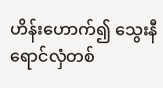ဟိန်းဟောက်၍ သွေးနီရောင်လှံတစ်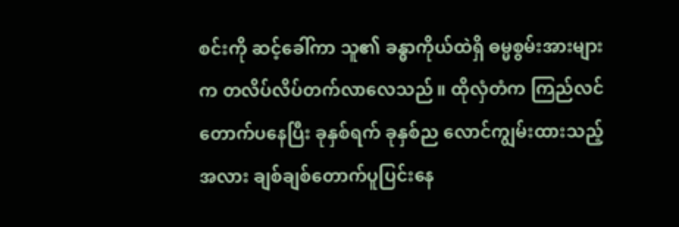စင်းကို ဆင့်ခေါ်ကာ သူ၏ ခန္ဓာကိုယ်ထဲရှိ ဓမ္မစွမ်းအားများက တလိပ်လိပ်တက်လာလေသည်။ ထိုလှံတံက ကြည်လင်တောက်ပနေပြီး ခုနှစ်ရက် ခုနှစ်ည လောင်ကျွမ်းထားသည့်အလား ချစ်ချစ်တောက်ပူပြင်းနေ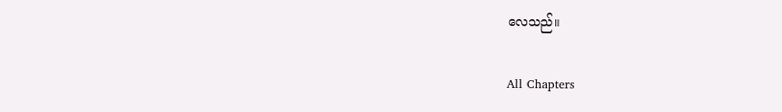လေသည်။

All Chapters